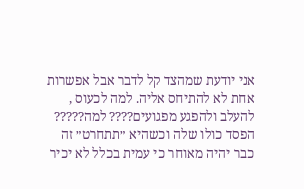אני יודעת שמהצד קל לדבר אבל אפשרות אחת לא להתיחס אליה. למה לכעוס , להעלב ולהפגע מפגועים???? למה????? הפסד כולו שלה וכשהיא ״תתחרט״ זה כבר יהיה מאוחר כי עמית בכלל לא יכיר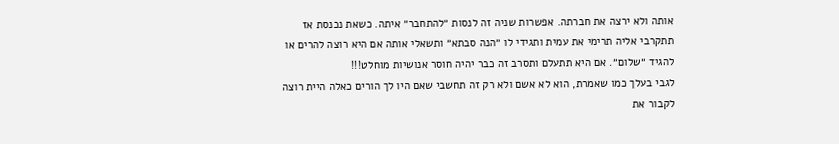אותה ולא ירצה את חברתה. אפשרות שניה זה לנסות ״להתחבר״ איתה. כשאת נכנסת אז תתקרבי אליה תרימי את עמית ותגידי לו ״הנה סבתא״ ותשאלי אותה אם היא רוצה להרים או להגיד ״שלום״. אם היא תתעלם ותסרב זה כבר יהיה חוסר אנושיות מוחלט!!!
לגבי בעלך כמו שאמרת, הוא לא אשם ולא רק זה תחשבי שאם היו לך הורים כאלה היית רוצה לקבור את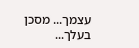עצמך... מסכן בעלך...